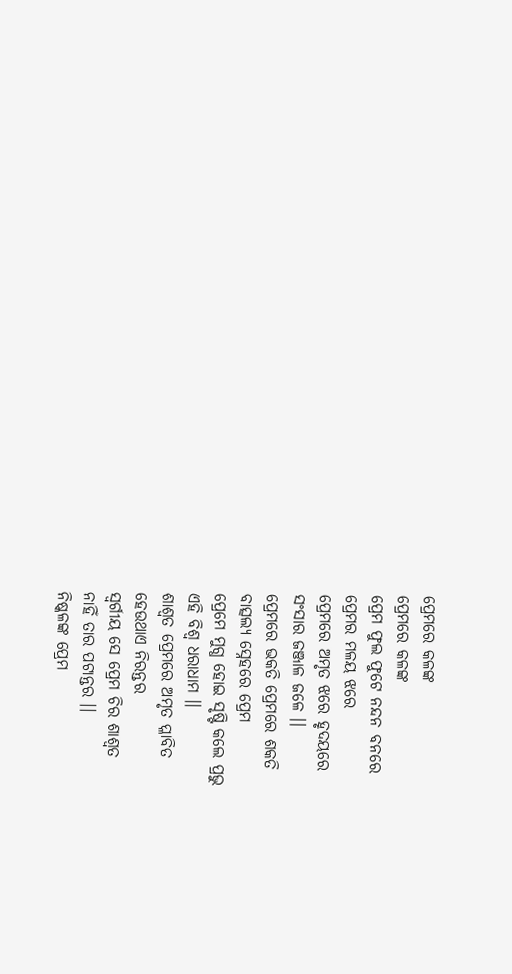ପ୍ରେମରେ କଳଙ୍କ
ପ୍ରେମରେ କଳଙ୍କ
ପ୍ରେମ ଫୁଲ ଫୁଟେ ନନ୍ଦନ ବନରେ
ପ୍ରେମର ମଳୟ ଝରେ
ପ୍ରେମରେ ଅମୃତ ଝରେ ହୃଦୟରେ
ସଂସାର ଜଞ୍ଜାଳ ଜଳେ ।।
ପ୍ରେମରେ ଭକତି ପ୍ରେମରେ ଶକତି
ବାତ୍ସଲ୍ୟ ସ୍ନେହରେ ପ୍ରେମ
ପ୍ରେମେ ମୁଗ୍ଧ ହୋଇ ସୃଷ୍ଟି କଲେ ପ୍ରଭୁ
ଏହି ବିଶ୍ଵ ଧରାଧାମ ।।
ଶାଶ୍ଵତ ପ୍ରେମରେ ଅମୃତ ପ୍ଳାବିତ
ହେଉଥାଏ ନିରନ୍ତର
ସ୍ଵର୍ଗୀୟ ସେ ପ୍ରେମ ଚିର ଶାଶ୍ଵତ
ନାହିଁ ତାର ପଟାନ୍ତର ।।
ନିଷ୍କଳଙ୍କ ପ୍ରେମ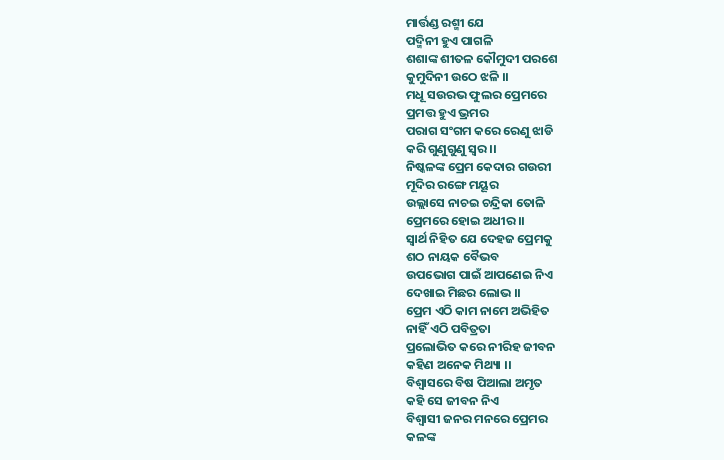ମାର୍ତ୍ତଣ୍ଡ ରଶ୍ମୀ ଯେ
ପଦ୍ମିନୀ ହୁଏ ପାଗଳି
ଶଶାଙ୍କ ଶୀତଳ କୌମୁଦୀ ପରଶେ
କୁମୁଦିନୀ ଉଠେ ଝଳି ।।
ମଧୂ ସଉରଭ ଫୁଲର ପ୍ରେମରେ
ପ୍ରମତ୍ତ ହୁଏ ଭ୍ରମର
ପରାଗ ସଂଗମ କରେ ରେଣୁ ଝାଡି
କରି ଗୁଣୁଗୁଣୁ ସ୍ଵର ।।
ନିଷ୍କଳଙ୍କ ପ୍ରେମ କେଦାର ଗଉରୀ
ମୂଦିର ରଙ୍ଗେ ମୟୂର
ଉଲ୍ଲାସେ ନାଚଇ ଚନ୍ଦ୍ରିକା ତୋଳି
ପ୍ରେମରେ ହୋଇ ଅଧୀର ।।
ସ୍ଵାର୍ଥ ନିହିତ ଯେ ଦେହଜ ପ୍ରେମକୁ
ଶଠ ନାୟକ ବୈଭବ
ଉପଭୋଗ ପାଇଁ ଆପଣେଇ ନିଏ
ଦେଖାଇ ମିଛର ଲୋଭ ।।
ପ୍ରେମ ଏଠି କାମ ନାମେ ଅଭିହିତ
ନାହିଁ ଏଠି ପବିତ୍ରତା
ପ୍ରଲୋଭିତ କରେ ନୀରିହ ଜୀବନ
କହିଣ ଅନେକ ମିଥ୍ୟା ।।
ବିଶ୍ଵାସରେ ବିଷ ପିଆଲା ଅମୃତ
କହି ସେ ଜୀବନ ନିଏ
ବିଶ୍ଵାସୀ ଜନର ମନରେ ପ୍ରେମର
କଳଙ୍କ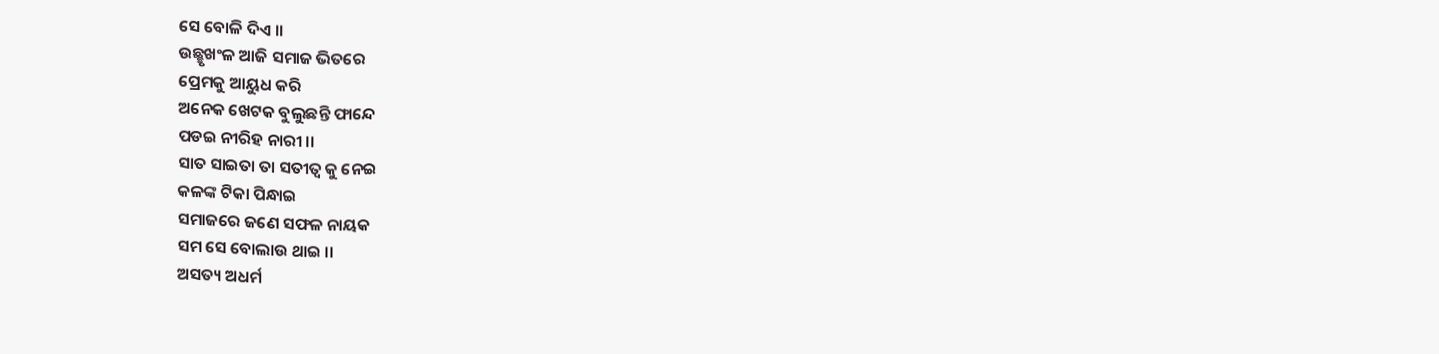ସେ ବୋଳି ଦିଏ ।।
ଉଛ୍ଛୃଖଂଳ ଆଜି ସମାଜ ଭିତରେ
ପ୍ରେମକୁ ଆୟୁଧ କରି
ଅନେକ ଖେଟକ ବୁଲୁଛନ୍ତି ଫାନ୍ଦେ
ପଡଇ ନୀରିହ ନାରୀ ।।
ସାତ ସାଇତା ତା ସତୀତ୍ଵ କୁ ନେଇ
କଳଙ୍କ ଟିକା ପିନ୍ଧାଇ
ସମାଜରେ ଜଣେ ସଫଳ ନାୟକ
ସମ ସେ ବୋଲାଉ ଥାଇ ।।
ଅସତ୍ୟ ଅଧର୍ମ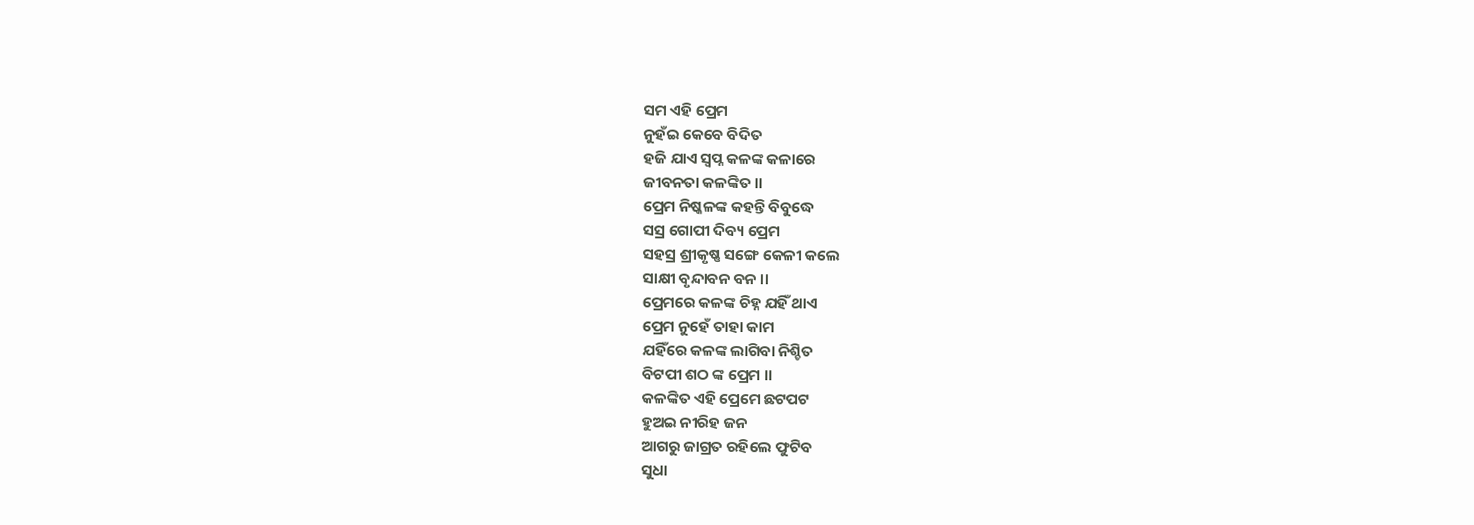ସମ ଏହି ପ୍ରେମ
ନୁହଁଇ କେବେ ବିଦିତ
ହଜି ଯାଏ ସ୍ଵପ୍ନ କଳଙ୍କ କଳାରେ
ଜୀବନତା କଳଙ୍କିତ ।।
ପ୍ରେମ ନିଷ୍କଳଙ୍କ କହନ୍ତି ବିବୁଦ୍ଧେ
ସସ୍ର ଗୋପୀ ଦିବ୍ୟ ପ୍ରେମ
ସହସ୍ର ଶ୍ରୀକୃଷ୍ଣ ସଙ୍ଗେ କେଳୀ କଲେ
ସାକ୍ଷୀ ବୃନ୍ଦାବନ ବନ ।।
ପ୍ରେମରେ କଳଙ୍କ ଚିହ୍ନ ଯହିଁ ଥାଏ
ପ୍ରେମ ନୁହେଁ ତାହା କାମ
ଯହିଁରେ କଳଙ୍କ ଲାଗିବା ନିଶ୍ଚିତ
ବିଟପୀ ଶଠ ଙ୍କ ପ୍ରେମ ।।
କଳଙ୍କିତ ଏହି ପ୍ରେମେ ଛଟପଟ
ହୁଅଇ ନୀରିହ ଜନ
ଆଗରୁ ଜାଗ୍ରତ ରହିଲେ ଫୁଟିବ
ସୁଧା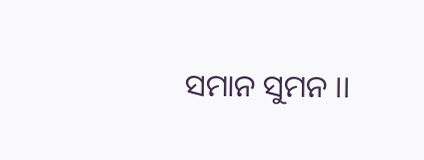ସମାନ ସୁମନ ।।